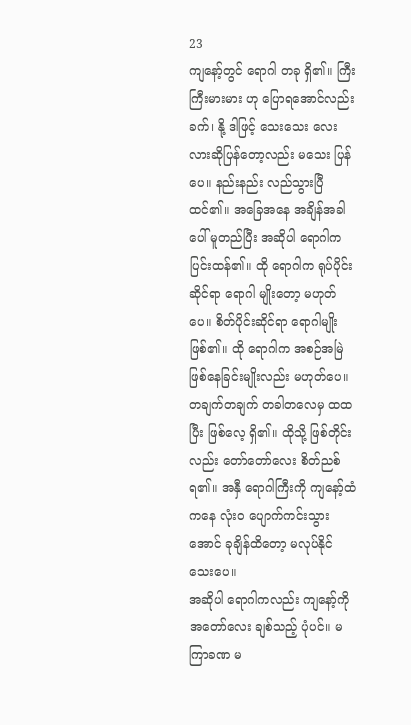23
ကျနော့်တွင် ရောဂါ တခု ရှိ၏။ ကြီးကြီးမားမား ဟု ပြောရအောင်လည်း ခက်၊ နို့ ဒါဖြင့် သေးသေး လေးလားဆိုပြန်တော့လည်း မသေး ပြန်ပေ။ နည်းနည်း လည်သွားပြီ ထင်၏။ အခြေအနေ အချိန်အခါ ပေါ် မူတည်ပြီး အဆိုပါ ရောဂါက ပြင်းထန်၏။ ထို ရောဂါက ရုပ်ပိုင်းဆိုင်ရာ ရောဂါ မျိုးတော့ မဟုတ်ပေ။ စိတ်ပိုင်းဆိုင်ရာ ရောဂါမျိုး ဖြစ်၏။ ထို ရောဂါက အစဉ်အမြဲ ဖြစ်နေခြင်းမျိုးလည်း မဟုတ်ပေ။ တချက်တချက် တခါတလေမှ ထထပြီး ဖြစ်လေ့ ရှိ၏။ ထိုသို့ ဖြစ်တိုင်းလည်း တော်တော်လေး စိတ်ညစ်ရ၏။ အနှီ ရောဂါကြီးကို ကျနော့်ထံကနေ လုံး၀ ပျောက်ကင်းသွားအောင် ခုချိန်ထိတော့ မလုပ်နိုင်သေးပေ။
အဆိုပါ ရောဂါကလည်း ကျနော့်ကို အတော်လေး ချစ်သည့် ပုံပင်။ မကြာခဏ မ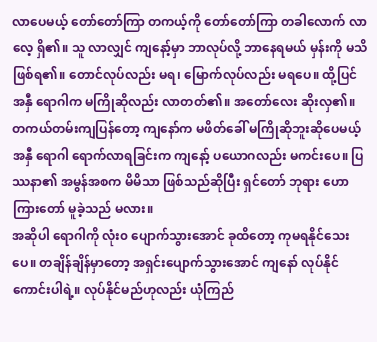လာပေမယ့် တော်တော်ကြာ တကယ့်ကို တော်တော်ကြာ တခါလောက် လာလေ့ ရှိ၏။ သူ လာလျှင် ကျနော့်မှာ ဘာလုပ်လို့ ဘာနေရမယ် မှန်းကို မသိဖြစ်ရ၏။ တောင်လုပ်လည်း မရ၊ မြောက်လုပ်လည်း မရပေ။ ထို့ပြင် အနှီ ရောဂါက မကြိုဆိုလည်း လာတတ်၏။ အတော်လေး ဆိုးလှ၏။ တကယ်တမ်းကျပြန်တော့ ကျနော်က မဖိတ်ခေါ် မကြိုဆိုဘူးဆိုပေမယ့် အနှီ ရောဂါ ရောက်လာရခြင်းက ကျနော့် ပယောဂလည်း မကင်းပေ။ ပြဿနာ၏ အမွန်အစက မိမိသာ ဖြစ်သည်ဆိုပြီး ရှင်တော် ဘုရား ဟောကြားတော် မူခဲ့သည် မလား။
အဆိုပါ ရောဂါကို လုံး၀ ပျောက်သွားအောင် ခုထိတော့ ကုမရနိုင်သေးပေ။ တချိန်ချိန်မှာတော့ အရှင်းပျောက်သွားအောင် ကျနော် လုပ်နိုင်ကောင်းပါရဲ့။ လုပ်နိုင်မည်ဟုလည်း ယုံကြည်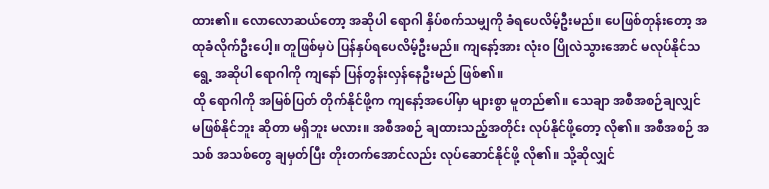ထား၏။ လောလောဆယ်တော့ အဆိုပါ ရောဂါ နှိပ်စက်သမျှကို ခံရပေလိမ့်ဦးမည်။ ပေဖြစ်တုန်းတော့ အထုခံလိုက်ဦးပေါ့။ တူဖြစ်မှပဲ ပြန်နှပ်ရပေလိမ့်ဦးမည်။ ကျနော့်အား လုံး၀ ပြိုလဲသွားအောင် မလုပ်နိုင်သရွေ့ အဆိုပါ ရောဂါကို ကျနော် ပြန်တွန်းလှန်နေဦးမည် ဖြစ်၏။
ထို ရောဂါကို အမြစ်ပြတ် တိုက်နိုင်ဖို့က ကျနော့်အပေါ်မှာ များစွာ မူတည်၏။ သေချာ အစီအစဉ်ချလျှင် မဖြစ်နိုင်ဘူး ဆိုတာ မရှိဘူး မလား။ အစီအစဉ် ချထားသည့်အတိုင်း လုပ်နိုင်ဖို့တော့ လို၏။ အစီအစဉ် အသစ် အသစ်တွေ ချမှတ်ပြီး တိုးတက်အောင်လည်း လုပ်ဆောင်နိုင်ဖို့ လို၏။ သို့ဆိုလျှင်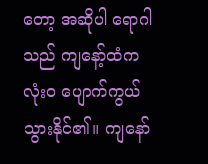တော့ အဆိုပါ ရောဂါသည် ကျနော့်ထံက လုံး၀ ပျောက်ကွယ်သွားနိုင်၏။ ကျနော်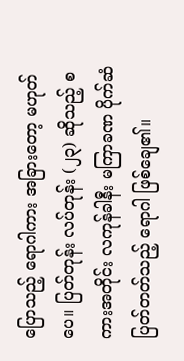ပြောသည့် ရောဂါကား အခြားတော့ မဟုတ်ပေ။ ပြတ်တုန်း လပ်တုန်း (၂၃) ဆိုသည့် စကားအတိုင်း လကုန်ခါနီး မကြာခဏ ပိုက်ဆံ ပြတ်တတ်သည့် ရောဂါ ဖြစ်ချေ၏။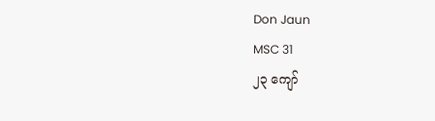Don Jaun
MSC 31
၂၃ ကျော်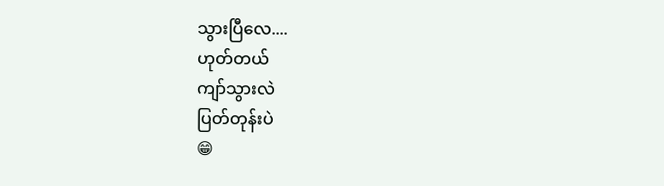သွားပြီလေ....
ဟုတ်တယ်
ကျာ်သွားလဲ
ပြတ်တုန်းပဲ
😁